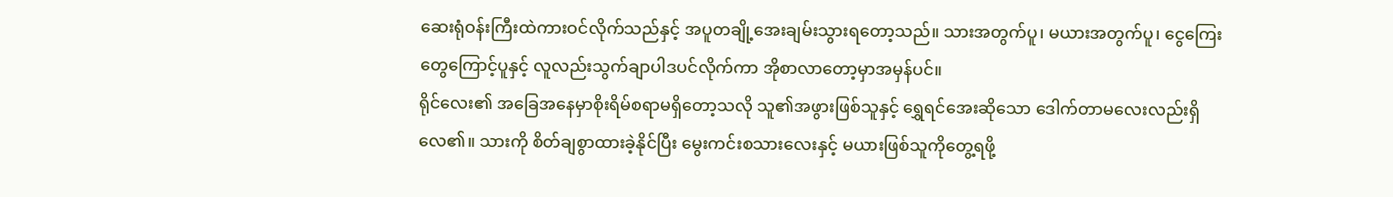ဆေးရုံဝန်းကြီးထဲကားဝင်လိုက်သည်နှင့် အပူတချို့အေးချမ်းသွားရတော့သည်။ သားအတွက်ပူ၊ မယားအတွက်ပူ၊ ငွေကြေးတွေကြောင့်ပူနှင့် လူလည်းသွက်ချာပါဒပင်လိုက်ကာ အိုစာလာတော့မှာအမှန်ပင်။
ရိုင်လေး၏ အခြေအနေမှာစိုးရိမ်စရာမရှိတော့သလို သူ၏အဖွားဖြစ်သူနှင့် ရွှေရင်အေးဆိုသော ဒေါက်တာမလေးလည်းရှိလေ၏။ သားကို စိတ်ချစွာထားခဲ့နိုင်ပြီး မွေးကင်းစသားလေးနှင့် မယားဖြစ်သူကိုတွေ့ရဖို့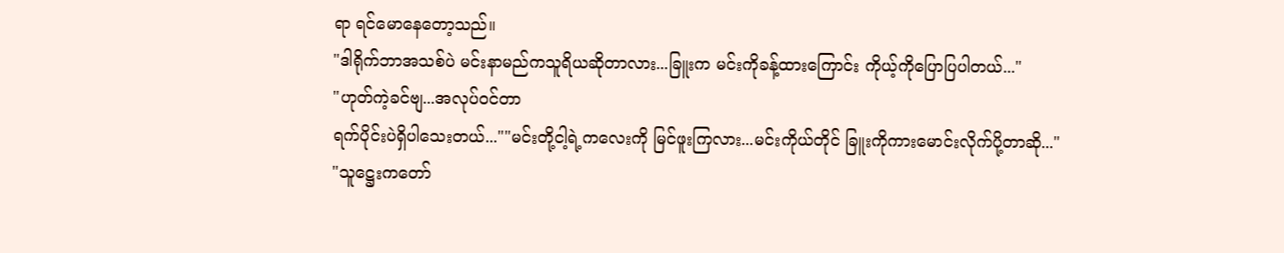ရာ ရင်မောနေတော့သည်။
"ဒါရိုက်ဘာအသစ်ပဲ မင်းနာမည်ကသူရိယဆိုတာလား...ခြူးက မင်းကိုခန့်ထားကြောင်း ကိုယ့်ကိုပြောပြပါတယ်..."
"ဟုတ်ကဲ့ခင်ဗျ...အလုပ်ဝင်တာ
ရက်ပိုင်းပဲရှိပါသေးတယ်...""မင်းတို့ငါ့ရဲ့ကလေးကို မြင်ဖူးကြလား...မင်းကိုယ်တိုင် ခြူးကိုကားမောင်းလိုက်ပို့တာဆို..."
"သူဋ္ဌေးကတော်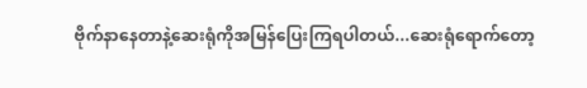ဗိုက်နာနေတာနဲ့ဆေးရုံကိုအမြန်ပြေးကြရပါတယ်...ဆေးရုံရောက်တော့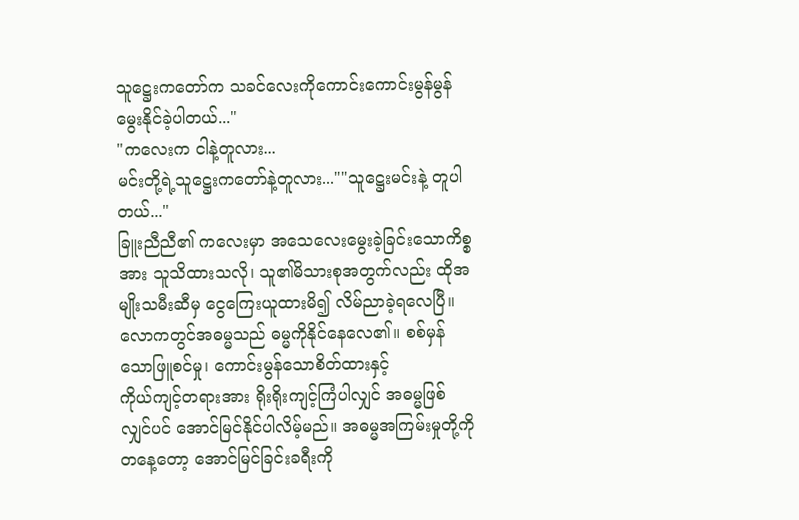သူဋ္ဌေးကတော်က သခင်လေးကိုကောင်းကောင်းမွန်မွန်မွေးနိုင်ခဲ့ပါတယ်..."
"ကလေးက ငါနဲ့တူလား...
မင်းတို့ရဲ့သူဋ္ဌေးကတော်နဲ့တူလား...""သူဋ္ဌေးမင်းနဲ့ တူပါတယ်..."
ခြူးညီညီ၏ ကလေးမှာ အသေလေးမွေးခဲ့ခြင်းသောကိစ္စအား သူသိထားသလို၊ သူ၏မိသားစုအတွက်လည်း ထိုအမျိုးသမီးဆီမှ ငွေကြေးယူထားမိ၍ လိမ်ညာခဲ့ရလေပြီ။
လောကတွင်အဓမ္မသည် ဓမ္မကိုနိုင်နေလေ၏။ စစ်မှန်သောဖြူစင်မှု၊ ကောင်းမွန်သောစိတ်ထားနှင့်
ကိုယ်ကျင့်တရားအား ရိုးရိုးကျင့်ကြံပါလျှင် အဓမ္မဖြစ်လျှင်ပင် အောင်မြင်နိုင်ပါလိမ့်မည်။ အဓမ္မအကြမ်းမှုတို့ကို တနေ့တော့ အောင်မြင်ခြင်းခရီးကို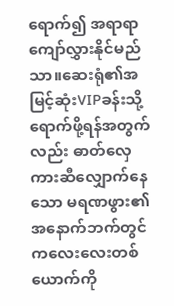ရောက်၍ အရာရာကျော်လွှားနိုင်မည်သာ။ဆေးရုံ၏အမြင့်ဆုံးVIPခန်းသို့ရောက်ဖို့ရန်အတွက်လည်း ဓာတ်လှေကားဆီလျှောက်နေသော မရဏဖွား၏အနောက်ဘက်တွင် ကလေးလေးတစ်ယောက်ကို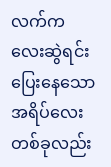လက်ကလေးဆွဲရင်းပြေးနေသော အရိပ်လေးတစ်ခုလည်း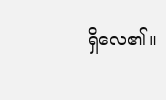ရှိလေ၏။